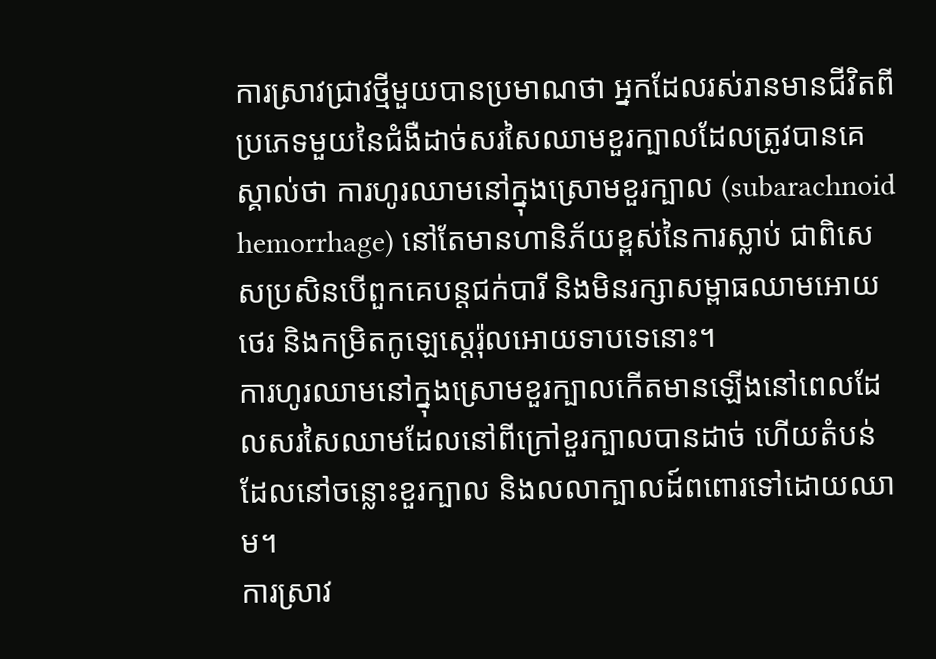ការស្រាវជ្រាវថ្មីមួយបានប្រមាណថា អ្នកដែលរស់រានមានជីវិតពីប្រភេទមួយនៃជំងឺដាច់សរសៃឈាមខួរក្បាលដែលត្រូវបានគេស្គាល់ថា ការហូរឈាមនៅក្នុងស្រោមខួរក្បាល (subarachnoid hemorrhage) នៅតែមានហានិភ័យខ្ពស់នៃការស្លាប់ ជាពិសេសប្រសិនបើពួកគេបន្តជក់បារី និងមិនរក្សាសម្ពាធឈាមអោយថេរ និងកម្រិតកូឡេស្តេរ៉ុលអោយទាបទេនោះ។
ការហូរឈាមនៅក្នុងស្រោមខួរក្បាលកើតមានឡើងនៅពេលដែលសរសៃឈាមដែលនៅពីក្រៅខួរក្បាលបានដាច់ ហើយតំបន់ដែលនៅចន្លោះខួរក្បាល និងលលាក្បាលដ៍ពពោរទៅដោយឈាម។
ការស្រាវ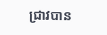ជ្រាវបាន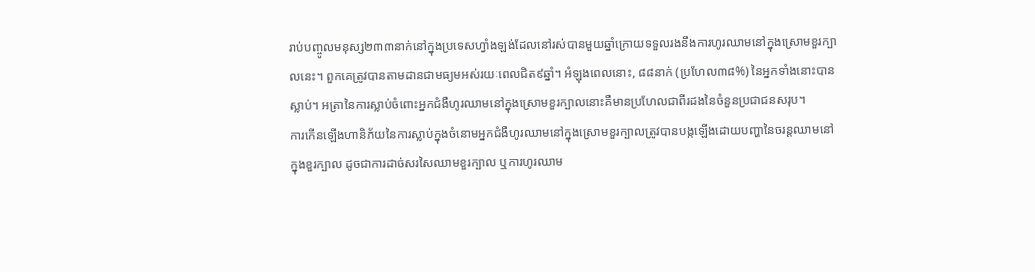រាប់បញ្ចូលមនុស្ស២៣៣នាក់នៅក្នុងប្រទេសហ្វាំងឡង់ដែលនៅរស់បានមួយឆ្នាំក្រោយទទួលរងនឹងការហូរឈាមនៅក្នុងស្រោមខួរក្បាលនេះ។ ពួកគេត្រូវបានតាមដានជាមធ្យមអស់រយៈពេលជិត៩ឆ្នាំ។ អំឡុងពេលនោះ, ៨៨នាក់ (ប្រហែល៣៨%) នៃអ្នកទាំងនោះបានស្លាប់។ អត្រានៃការស្លាប់ចំពោះអ្នកជំងឺហូរឈាមនៅក្នុងស្រោមខួរក្បាលនោះគឺមានប្រហែលជាពីរដងនៃចំនួនប្រជាជនសរុប។
ការកើនឡើងហានិភ័យនៃការស្លាប់ក្នុងចំនោមអ្នកជំងឺហូរឈាមនៅក្នុងស្រោមខួរក្បាលត្រូវបានបង្កឡើងដោយបញ្ហានៃចរន្តឈាមនៅក្នុងខួរក្បាល ដូចជាការដាច់សរសៃឈាមខួរក្បាល ឬការហូរឈាម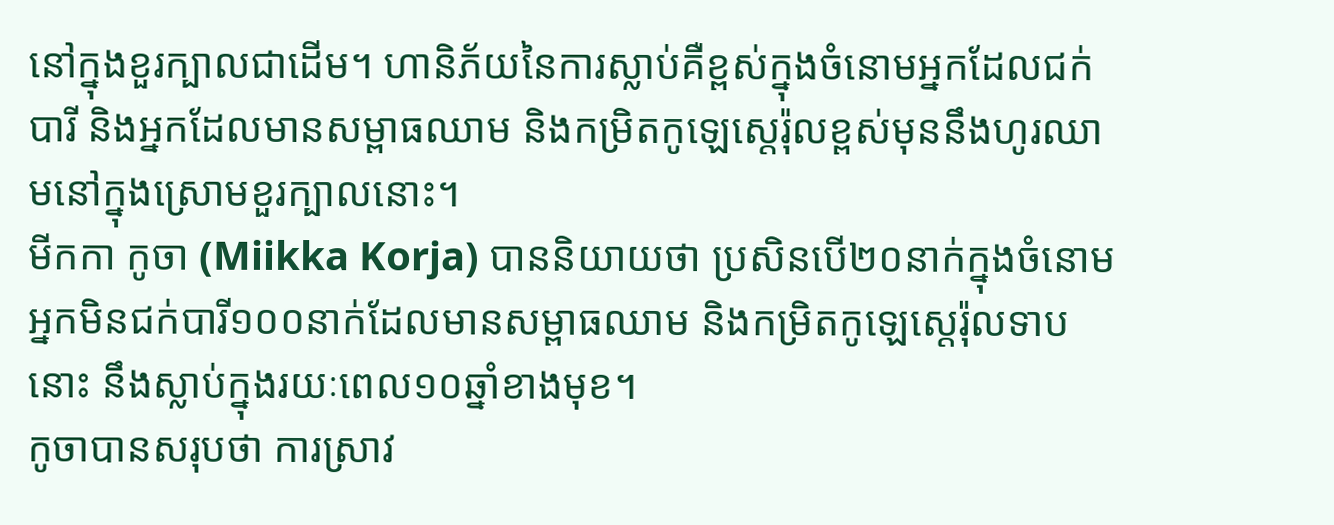នៅក្នុងខួរក្បាលជាដើម។ ហានិភ័យនៃការស្លាប់គឺខ្ពស់ក្នុងចំនោមអ្នកដែលជក់បារី និងអ្នកដែលមានសម្ពាធឈាម និងកម្រិតកូឡេស្តេរ៉ុលខ្ពស់មុននឹងហូរឈាមនៅក្នុងស្រោមខួរក្បាលនោះ។
មីកកា កូចា (Miikka Korja) បាននិយាយថា ប្រសិនបើ២០នាក់ក្នុងចំនោមអ្នកមិនជក់បារី១០០នាក់ដែលមានសម្ពាធឈាម និងកម្រិតកូឡេស្តេរ៉ុលទាបនោះ នឹងស្លាប់ក្នុងរយៈពេល១០ឆ្នាំខាងមុខ។
កូចាបានសរុបថា ការស្រាវ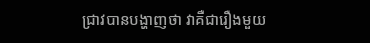ជ្រាវបានបង្ហាញថា វាគឺជារឿងមួយ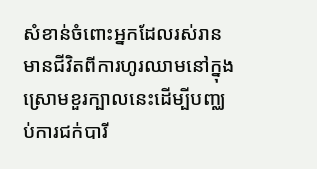សំខាន់ចំពោះអ្នកដែលរស់រានមានជីវិតពីការហូរឈាមនៅក្នុងស្រោមខួរក្បាលនេះដើម្បីបញ្ឈប់ការជក់បារី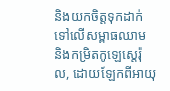និងយកចិត្តទុកដាក់ទៅលើសម្ពាធឈាម និងកម្រិតកូឡេស្តេរ៉ុល, ដោយឡែកពីអាយុ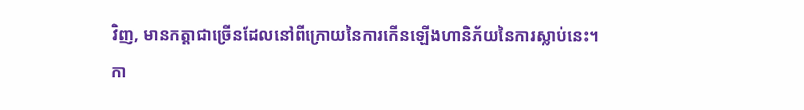វិញ, មានកត្តាជាច្រើនដែលនៅពីក្រោយនៃការកើនឡើងហានិភ័យនៃការស្លាប់នេះ។
កា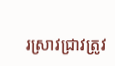រស្រាវជ្រាវត្រូវ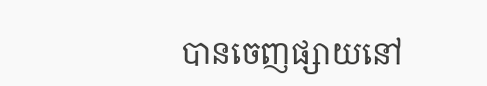បានចេញផ្សាយនៅ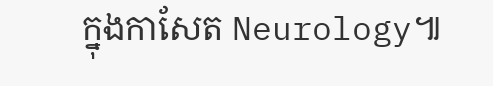ក្នុងកាសែត Neurology៕